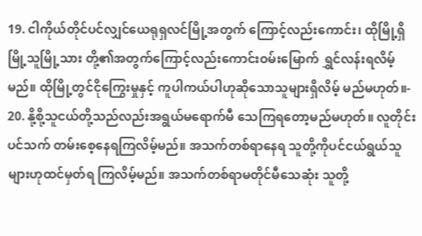19. ငါကိုယ်တိုင်ပင်လျှင်ယေရုရှလင်မြို့အတွက် ကြောင့်လည်းကောင်း၊ ထိုမြို့ရှိမြို့သူမြို့သား တို့၏အတွက်ကြောင့်လည်းကောင်းဝမ်းမြောက် ရွှင်လန်းရလိမ့်မည်။ ထိုမြို့တွင်ငိုကြွေးမှုနှင့် ကူပါကယ်ပါဟုဆိုသောသူများရှိလိမ့် မည်မဟုတ်။-
20. နို့စို့သူငယ်တို့သည်လည်းအရွယ်မရောက်မီ သေကြရတော့မည်မဟုတ်။ လူတိုင်းပင်သက် တမ်းစေ့နေရကြလိမ့်မည်။ အသက်တစ်ရာနေရ သူတို့ကိုပင်ငယ်ရွယ်သူများဟုထင်မှတ်ရ ကြလိမ့်မည်။ အသက်တစ်ရာမတိုင်မီသေဆုံး သူတို့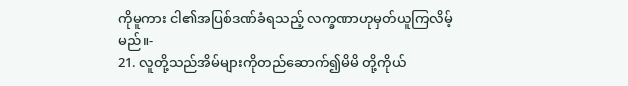ကိုမူကား ငါ၏အပြစ်ဒဏ်ခံရသည့် လက္ခဏာဟုမှတ်ယူကြလိမ့်မည်။-
21. လူတို့သည်အိမ်များကိုတည်ဆောက်၍မိမိ တို့ကိုယ်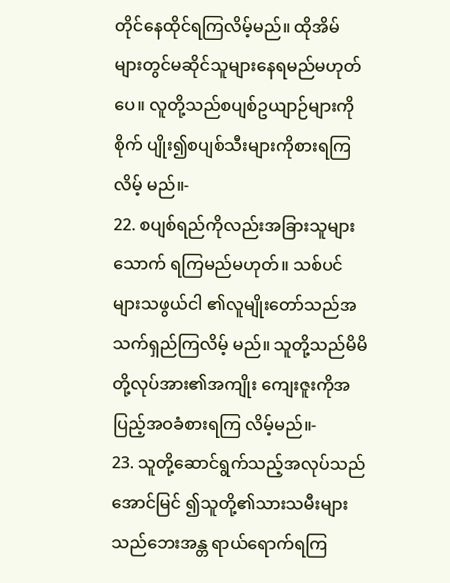တိုင်နေထိုင်ရကြလိမ့်မည်။ ထိုအိမ် များတွင်မဆိုင်သူများနေရမည်မဟုတ် ပေ။ လူတို့သည်စပျစ်ဥယျာဉ်များကိုစိုက် ပျိုး၍စပျစ်သီးများကိုစားရကြလိမ့် မည်။-
22. စပျစ်ရည်ကိုလည်းအခြားသူများသောက် ရကြမည်မဟုတ်။ သစ်ပင်များသဖွယ်ငါ ၏လူမျိုးတော်သည်အသက်ရှည်ကြလိမ့် မည်။ သူတို့သည်မိမိတို့လုပ်အား၏အကျိုး ကျေးဇူးကိုအပြည့်အဝခံစားရကြ လိမ့်မည်။-
23. သူတို့ဆောင်ရွက်သည့်အလုပ်သည်အောင်မြင် ၍သူတို့၏သားသမီးများသည်ဘေးအန္တ ရာယ်ရောက်ရကြ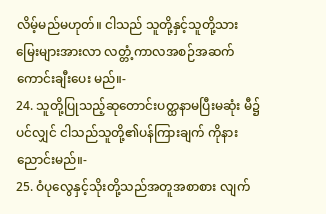လိမ့်မည်မဟုတ်။ ငါသည် သူတို့နှင့်သူတို့သားမြေးများအားလာ လတ္တံ့ကာလအစဉ်အဆက်ကောင်းချီးပေး မည်။-
24. သူတို့ပြုသည့်ဆုတောင်းပတ္ထနာမပြီးမဆုံး မီ၌ပင်လျှင် ငါသည်သူတို့၏ပန်ကြားချက် ကိုနားညောင်းမည်။-
25. ဝံပုလွေနှင့်သိုးတို့သည်အတူအစာစား လျက်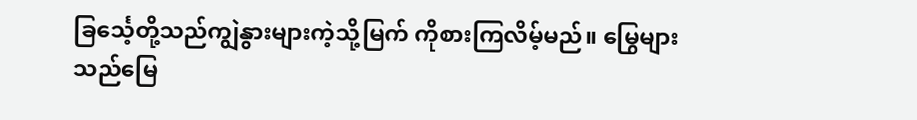ခြင်္သေ့တို့သည်ကျွဲနွားများကဲ့သို့မြက် ကိုစားကြလိမ့်မည်။ မြွေများသည်မြေ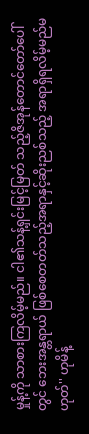မှုန့်ကို သာစားကြလိမ့်မည်။ ငါ၏သန့်ရှင်းမြင့်မြတ် သည့်ဇိအုန်တောင်တော်ပေါ်တွင် ဘေးအန္တရာယ် ဖြစ်စေတတ်သည့်အရာနှင့်ဆိုးညစ်သည့် အရာရှိရလိမ့်မည်မဟုတ်'' ဟုမိန့်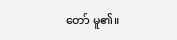တော် မူ၏။